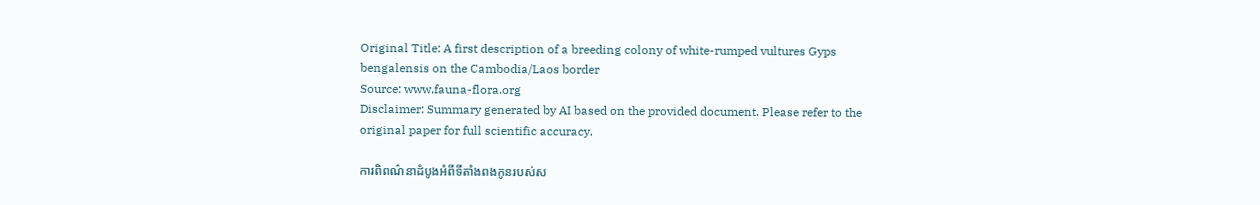Original Title: A first description of a breeding colony of white-rumped vultures Gyps bengalensis on the Cambodia/Laos border
Source: www.fauna-flora.org
Disclaimer: Summary generated by AI based on the provided document. Please refer to the original paper for full scientific accuracy.

ការពិពណ៌នាដំបូងអំពីទីតាំងពងកូនរបស់ស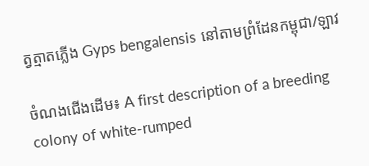ត្វត្មាតភ្លើង Gyps bengalensis នៅតាមព្រំដែនកម្ពុជា/ឡាវ

ចំណងជើងដើម៖ A first description of a breeding colony of white-rumped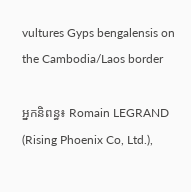vultures Gyps bengalensis on the Cambodia/Laos border

អ្នកនិពន្ធ៖ Romain LEGRAND (Rising Phoenix Co, Ltd.),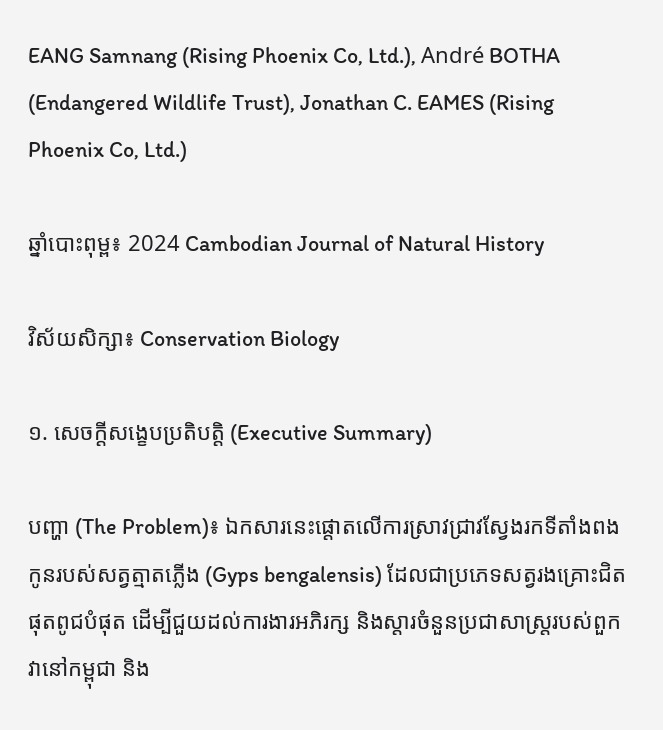EANG Samnang (Rising Phoenix Co, Ltd.), André BOTHA (Endangered Wildlife Trust), Jonathan C. EAMES (Rising Phoenix Co, Ltd.)

ឆ្នាំបោះពុម្ព៖ 2024 Cambodian Journal of Natural History

វិស័យសិក្សា៖ Conservation Biology

១. សេចក្តីសង្ខេបប្រតិបត្តិ (Executive Summary)

បញ្ហា (The Problem)៖ ឯកសារនេះផ្តោតលើការស្រាវជ្រាវស្វែងរកទីតាំងពងកូនរបស់សត្វត្មាតភ្លើង (Gyps bengalensis) ដែលជាប្រភេទសត្វរងគ្រោះជិតផុតពូជបំផុត ដើម្បីជួយដល់ការងារអភិរក្ស និងស្តារចំនួនប្រជាសាស្ត្ររបស់ពួកវានៅកម្ពុជា និង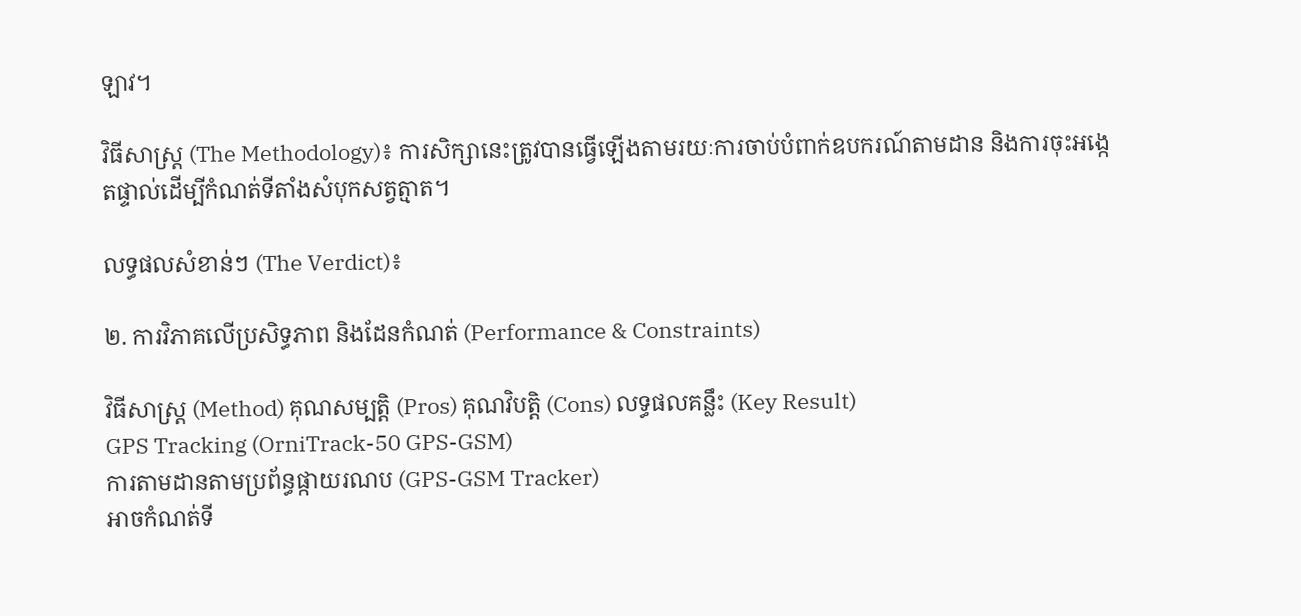ឡាវ។

វិធីសាស្ត្រ (The Methodology)៖ ការសិក្សានេះត្រូវបានធ្វើឡើងតាមរយៈការចាប់បំពាក់ឧបករណ៍តាមដាន និងការចុះអង្កេតផ្ទាល់ដើម្បីកំណត់ទីតាំងសំបុកសត្វត្មាត។

លទ្ធផលសំខាន់ៗ (The Verdict)៖

២. ការវិភាគលើប្រសិទ្ធភាព និងដែនកំណត់ (Performance & Constraints)

វិធីសាស្ត្រ (Method) គុណសម្បត្តិ (Pros) គុណវិបត្តិ (Cons) លទ្ធផលគន្លឹះ (Key Result)
GPS Tracking (OrniTrack-50 GPS-GSM)
ការតាមដានតាមប្រព័ន្ធផ្កាយរណប (GPS-GSM Tracker)
អាចកំណត់ទី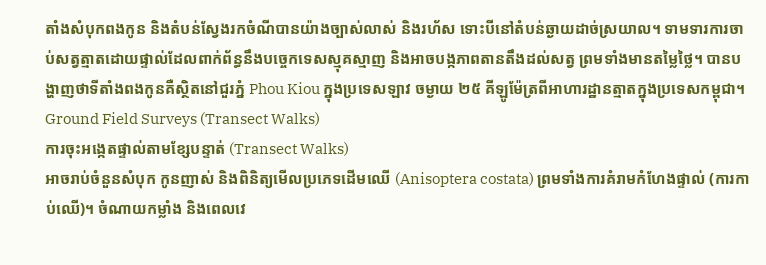តាំងសំបុកពងកូន និងតំបន់ស្វែងរកចំណីបានយ៉ាងច្បាស់លាស់ និងរហ័ស ទោះបីនៅតំបន់ឆ្ងាយដាច់ស្រយាល។ ទាមទារការចាប់សត្វត្មាតដោយផ្ទាល់ដែលពាក់ព័ន្ធនឹងបច្ចេកទេសស្មុគស្មាញ និងអាចបង្កភាពតានតឹងដល់សត្វ ព្រមទាំងមានតម្លៃថ្លៃ។ បានបង្ហាញថាទីតាំងពងកូនគឺស្ថិតនៅជួរភ្នំ Phou Kiou ក្នុងប្រទេសឡាវ ចម្ងាយ ២៥ គីឡូម៉ែត្រពីអាហារដ្ឋានត្មាតក្នុងប្រទេសកម្ពុជា។
Ground Field Surveys (Transect Walks)
ការចុះអង្កេតផ្ទាល់តាមខ្សែបន្ទាត់ (Transect Walks)
អាចរាប់ចំនួនសំបុក កូនញាស់ និងពិនិត្យមើលប្រភេទដើមឈើ (Anisoptera costata) ព្រមទាំងការគំរាមកំហែងផ្ទាល់ (ការកាប់ឈើ)។ ចំណាយកម្លាំង និងពេលវេ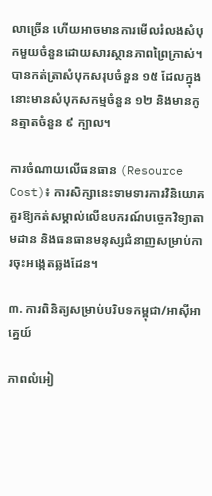លាច្រើន ហើយអាចមានការមើលរំលងសំបុកមួយចំនួនដោយសារស្ថានភាពព្រៃក្រាស់។ បានកត់ត្រាសំបុកសរុបចំនួន ១៥ ដែលក្នុងនោះមានសំបុកសកម្មចំនួន ១២ និងមានកូនត្មាតចំនួន ៩ ក្បាល។

ការចំណាយលើធនធាន (Resource Cost)៖ ការសិក្សានេះទាមទារការវិនិយោគគួរឱ្យកត់សម្គាល់លើឧបករណ៍បច្ចេកវិទ្យាតាមដាន និងធនធានមនុស្សជំនាញសម្រាប់ការចុះអង្កេតឆ្លងដែន។

៣. ការពិនិត្យសម្រាប់បរិបទកម្ពុជា/អាស៊ីអាគ្នេយ៍

ភាពលំអៀ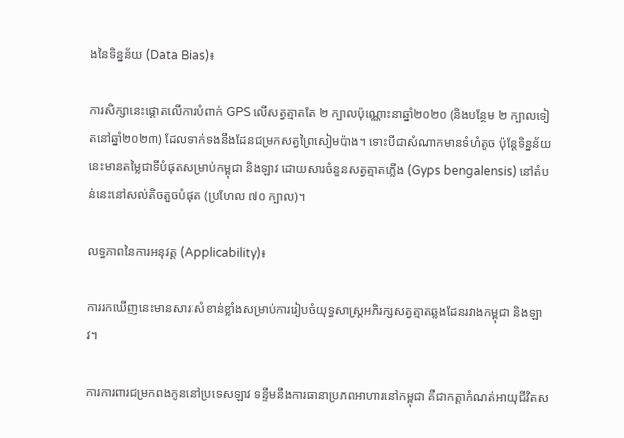ងនៃទិន្នន័យ (Data Bias)៖

ការសិក្សានេះផ្តោតលើការបំពាក់ GPS លើសត្វត្មាតតែ ២ ក្បាលប៉ុណ្ណោះនាឆ្នាំ២០២០ (និងបន្ថែម ២ ក្បាលទៀតនៅឆ្នាំ២០២៣) ដែលទាក់ទងនឹងដែនជម្រកសត្វព្រៃសៀមប៉ាង។ ទោះបីជាសំណាកមានទំហំតូច ប៉ុន្តែទិន្នន័យនេះមានតម្លៃជាទីបំផុតសម្រាប់កម្ពុជា និងឡាវ ដោយសារចំនួនសត្វត្មាតភ្លើង (Gyps bengalensis) នៅតំបន់នេះនៅសល់តិចតួចបំផុត (ប្រហែល ៧០ ក្បាល)។

លទ្ធភាពនៃការអនុវត្ត (Applicability)៖

ការរកឃើញនេះមានសារៈសំខាន់ខ្លាំងសម្រាប់ការរៀបចំយុទ្ធសាស្ត្រអភិរក្សសត្វត្មាតឆ្លងដែនរវាងកម្ពុជា និងឡាវ។

ការការពារជម្រកពងកូននៅប្រទេសឡាវ ទន្ទឹមនឹងការធានាប្រភពអាហារនៅកម្ពុជា គឺជាកត្តាកំណត់អាយុជីវិតស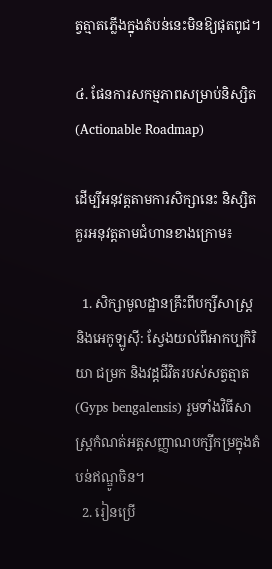ត្វត្មាតភ្លើងក្នុងតំបន់នេះមិនឱ្យផុតពូជ។

៤. ផែនការសកម្មភាពសម្រាប់និស្សិត (Actionable Roadmap)

ដើម្បីអនុវត្តតាមការសិក្សានេះ និស្សិតគួរអនុវត្តតាមជំហានខាងក្រោម៖

  1. សិក្សាមូលដ្ឋានគ្រឹះពីបក្សីសាស្ត្រ និងអេកូឡូស៊ី: ស្វែងយល់ពីអាកប្បកិរិយា ជម្រក និងវដ្តជីវិតរបស់សត្វត្មាត (Gyps bengalensis) រួមទាំងវិធីសាស្ត្រកំណត់អត្តសញ្ញាណបក្សីកម្រក្នុងតំបន់ឥណ្ឌូចិន។
  2. រៀនប្រើ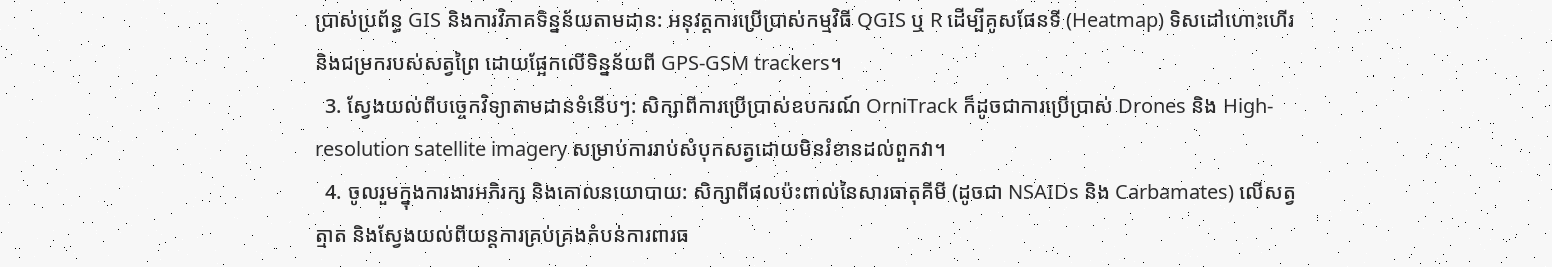ប្រាស់ប្រព័ន្ធ GIS និងការវិភាគទិន្នន័យតាមដាន: អនុវត្តការប្រើប្រាស់កម្មវិធី QGIS ឬ R ដើម្បីគូសផែនទី (Heatmap) ទិសដៅហោះហើរ និងជម្រករបស់សត្វព្រៃ ដោយផ្អែកលើទិន្នន័យពី GPS-GSM trackers។
  3. ស្វែងយល់ពីបច្ចេកវិទ្យាតាមដានទំនើបៗ: សិក្សាពីការប្រើប្រាស់ឧបករណ៍ OrniTrack ក៏ដូចជាការប្រើប្រាស់ Drones និង High-resolution satellite imagery សម្រាប់ការរាប់សំបុកសត្វដោយមិនរំខានដល់ពួកវា។
  4. ចូលរួមក្នុងការងារអភិរក្ស និងគោលនយោបាយ: សិក្សាពីផលប៉ះពាល់នៃសារធាតុគីមី (ដូចជា NSAIDs និង Carbamates) លើសត្វត្មាត និងស្វែងយល់ពីយន្តការគ្រប់គ្រងតំបន់ការពារធ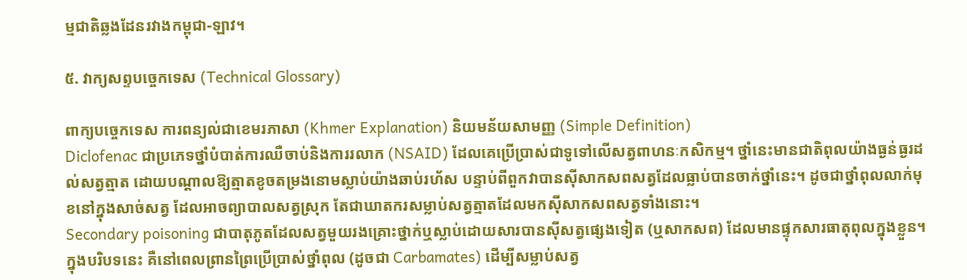ម្មជាតិឆ្លងដែនរវាងកម្ពុជា-ឡាវ។

៥. វាក្យសព្ទបច្ចេកទេស (Technical Glossary)

ពាក្យបច្ចេកទេស ការពន្យល់ជាខេមរភាសា (Khmer Explanation) និយមន័យសាមញ្ញ (Simple Definition)
Diclofenac ជាប្រភេទថ្នាំបំបាត់ការឈឺចាប់និងការរលាក (NSAID) ដែលគេប្រើប្រាស់ជាទូទៅលើសត្វពាហនៈកសិកម្ម។ ថ្នាំនេះមានជាតិពុលយ៉ាងធ្ងន់ធ្ងរដល់សត្វត្មាត ដោយបណ្តាលឱ្យត្មាតខូចតម្រងនោមស្លាប់យ៉ាងឆាប់រហ័ស បន្ទាប់ពីពួកវាបានស៊ីសាកសពសត្វដែលធ្លាប់បានចាក់ថ្នាំនេះ។ ដូចជាថ្នាំពុលលាក់មុខនៅក្នុងសាច់សត្វ ដែលអាចព្យាបាលសត្វស្រុក តែជាឃាតករសម្លាប់សត្វត្មាតដែលមកស៊ីសាកសពសត្វទាំងនោះ។
Secondary poisoning ជាបាតុភូតដែលសត្វមួយរងគ្រោះថ្នាក់ឬស្លាប់ដោយសារបានស៊ីសត្វផ្សេងទៀត (ឬសាកសព) ដែលមានផ្ទុកសារធាតុពុលក្នុងខ្លួន។ ក្នុងបរិបទនេះ គឺនៅពេលព្រានព្រៃប្រើប្រាស់ថ្នាំពុល (ដូចជា Carbamates) ដើម្បីសម្លាប់សត្វ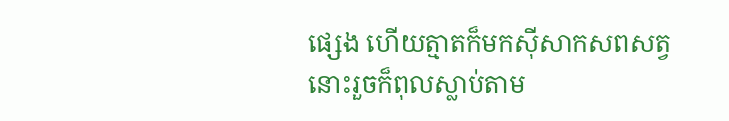ផ្សេង ហើយត្មាតក៏មកស៊ីសាកសពសត្វនោះរួចក៏ពុលស្លាប់តាម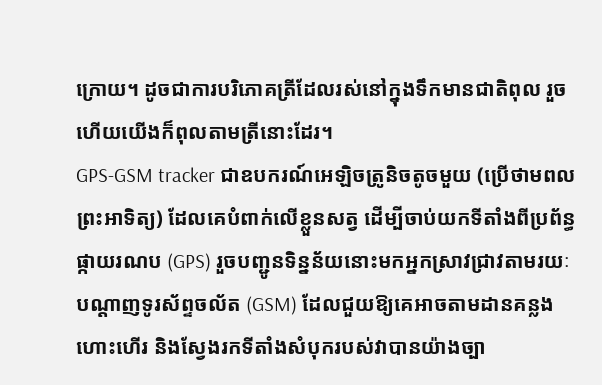ក្រោយ។ ដូចជាការបរិភោគត្រីដែលរស់នៅក្នុងទឹកមានជាតិពុល រួចហើយយើងក៏ពុលតាមត្រីនោះដែរ។
GPS-GSM tracker ជាឧបករណ៍អេឡិចត្រូនិចតូចមួយ (ប្រើថាមពលព្រះអាទិត្យ) ដែលគេបំពាក់លើខ្លួនសត្វ ដើម្បីចាប់យកទីតាំងពីប្រព័ន្ធផ្កាយរណប (GPS) រួចបញ្ជូនទិន្នន័យនោះមកអ្នកស្រាវជ្រាវតាមរយៈបណ្តាញទូរស័ព្ទចល័ត (GSM) ដែលជួយឱ្យគេអាចតាមដានគន្លងហោះហើរ និងស្វែងរកទីតាំងសំបុករបស់វាបានយ៉ាងច្បា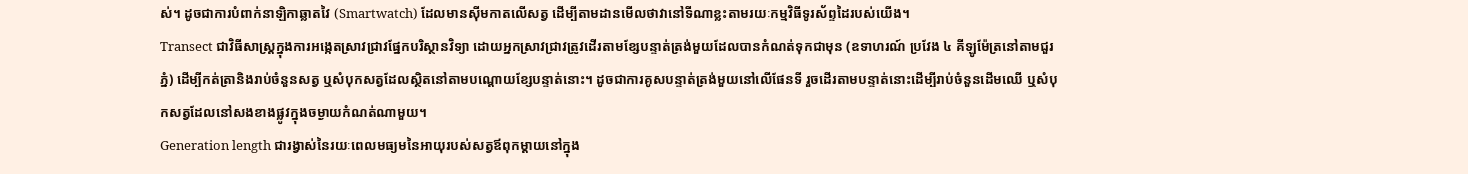ស់។ ដូចជាការបំពាក់នាឡិកាឆ្លាតវៃ (Smartwatch) ដែលមានស៊ីមកាតលើសត្វ ដើម្បីតាមដានមើលថាវានៅទីណាខ្លះតាមរយៈកម្មវិធីទូរស័ព្ទដៃរបស់យើង។
Transect ជាវិធីសាស្ត្រក្នុងការអង្កេតស្រាវជ្រាវផ្នែកបរិស្ថានវិទ្យា ដោយអ្នកស្រាវជ្រាវត្រូវដើរតាមខ្សែបន្ទាត់ត្រង់មួយដែលបានកំណត់ទុកជាមុន (ឧទាហរណ៍ ប្រវែង ៤ គីឡូម៉ែត្រនៅតាមជួរភ្នំ) ដើម្បីកត់ត្រានិងរាប់ចំនួនសត្វ ឬសំបុកសត្វដែលស្ថិតនៅតាមបណ្តោយខ្សែបន្ទាត់នោះ។ ដូចជាការគូសបន្ទាត់ត្រង់មួយនៅលើផែនទី រួចដើរតាមបន្ទាត់នោះដើម្បីរាប់ចំនួនដើមឈើ ឬសំបុកសត្វដែលនៅសងខាងផ្លូវក្នុងចម្ងាយកំណត់ណាមួយ។
Generation length ជារង្វាស់នៃរយៈពេលមធ្យមនៃអាយុរបស់សត្វឪពុកម្តាយនៅក្នុង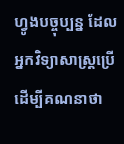ហ្វូងបច្ចុប្បន្ន ដែលអ្នកវិទ្យាសាស្ត្រប្រើដើម្បីគណនាថា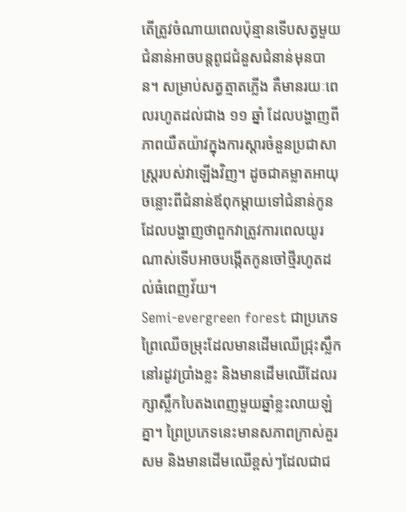តើត្រូវចំណាយពេលប៉ុន្មានទើបសត្វមួយជំនាន់អាចបន្តពូជជំនួសជំនាន់មុនបាន។ សម្រាប់សត្វត្មាតភ្លើង គឺមានរយៈពេលរហូតដល់ជាង ១១ ឆ្នាំ ដែលបង្ហាញពីភាពយឺតយ៉ាវក្នុងការស្តារចំនួនប្រជាសាស្ត្ររបស់វាឡើងវិញ។ ដូចជាគម្លាតអាយុចន្លោះពីជំនាន់ឪពុកម្តាយទៅជំនាន់កូន ដែលបង្ហាញថាពួកវាត្រូវការពេលយូរណាស់ទើបអាចបង្កើតកូនចៅថ្មីរហូតដល់ធំពេញវ័យ។
Semi-evergreen forest ជាប្រភេទព្រៃឈើចម្រុះដែលមានដើមឈើជ្រុះស្លឹកនៅរដូវប្រាំងខ្លះ និងមានដើមឈើដែលរក្សាស្លឹកបៃតងពេញមួយឆ្នាំខ្លះលាយឡំគ្នា។ ព្រៃប្រភេទនេះមានសភាពក្រាស់គួរសម និងមានដើមឈើខ្ពស់ៗដែលជាជ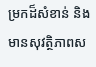ម្រកដ៏សំខាន់ និងមានសុវត្ថិភាពស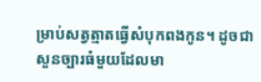ម្រាប់សត្វត្មាតធ្វើសំបុកពងកូន។ ដូចជាសួនច្បារធំមួយដែលមា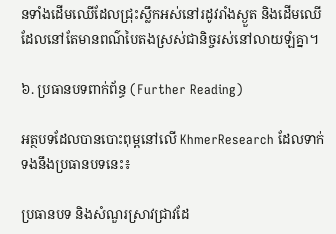នទាំងដើមឈើដែលជ្រុះស្លឹកអស់នៅរដូវរាំងស្ងួត និងដើមឈើដែលនៅតែមានពណ៌បៃតងស្រស់ជានិច្ចរស់នៅលាយឡំគ្នា។

៦. ប្រធានបទពាក់ព័ន្ធ (Further Reading)

អត្ថបទដែលបានបោះពុម្ពនៅលើ KhmerResearch ដែលទាក់ទងនឹងប្រធានបទនេះ៖

ប្រធានបទ និងសំណួរស្រាវជ្រាវដែ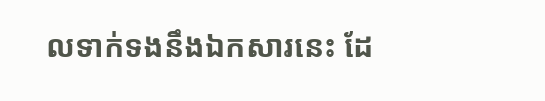លទាក់ទងនឹងឯកសារនេះ ដែ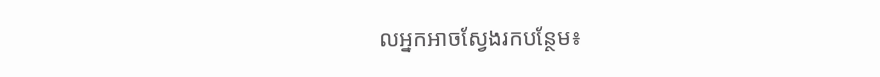លអ្នកអាចស្វែងរកបន្ថែម៖